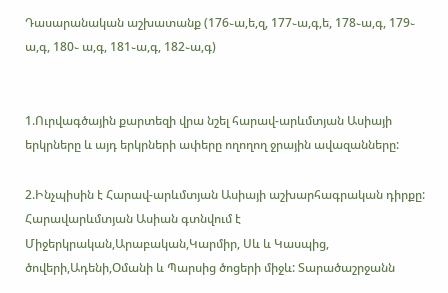Դասարանական աշխատանք (176֊ա,ե,զ, 177֊ա,գ,ե, 178֊ա,գ, 179֊ ա,գ, 180֊ ա,գ, 181֊ա,գ, 182֊ա,գ)


1.Ուրվագծային քարտեզի վրա նշել հարավ-արևմտյան Ասիայի երկրները և այդ երկրների ափերը ողողող ջրային ավազանները:

2.Ինչպիսին է Հարավ-արևմտյան Ասիայի աշխարհագրական դիրքը:
Հարավարևմտյան Ասիան գտնվում է Միջերկրական,Արաբական,Կարմիր, Սև և Կասպից, ծովերի,Ադենի,Օմանի և Պարսից ծոցերի միջև: Տարածաշրջանն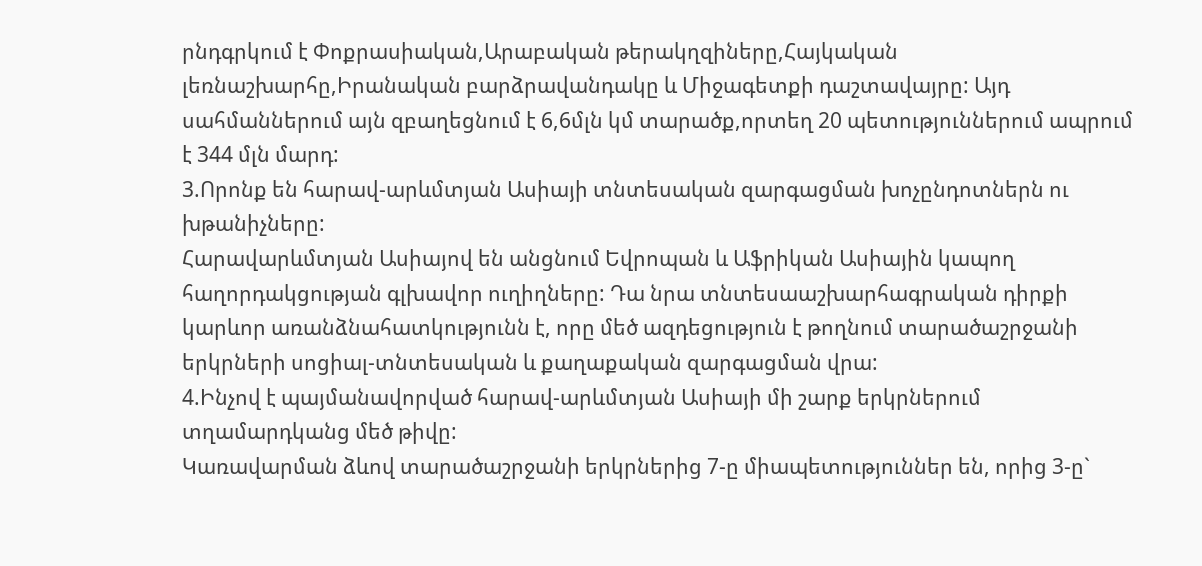րնդգրկում է Փոքրասիական,Արաբական թերակղզիները,Հայկական լեռնաշխարհը,Իրանական բարձրավանդակը և Միջագետքի դաշտավայրը: Այդ սահմաններում այն զբաղեցնում է 6,6մլն կմ տարածք,որտեղ 20 պետություններում ապրում է 344 մլն մարդ:
3.Որոնք են հարավ-արևմտյան Ասիայի տնտեսական զարգացման խոչընդոտներն ու խթանիչները:
Հարավարևմտյան Ասիայով են անցնում Եվրոպան և Աֆրիկան Ասիային կապող հաղորդակցության գլխավոր ուղիղները: Դա նրա տնտեսաաշխարհագրական դիրքի կարևոր առանձնահատկությունն է, որը մեծ ազդեցություն է թողնում տարածաշրջանի երկրների սոցիալ-տնտեսական և քաղաքական զարգացման վրա:
4.Ինչով է պայմանավորված հարավ-արևմտյան Ասիայի մի շարք երկրներում տղամարդկանց մեծ թիվը:
Կառավարման ձևով տարածաշրջանի երկրներից 7-ը միապետություններ են, որից 3-ը`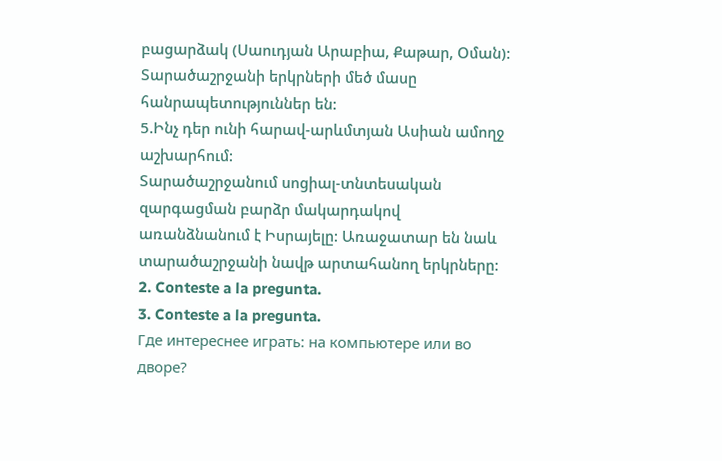բացարձակ (Սաուդյան Արաբիա, Քաթար, Օման): Տարածաշրջանի երկրների մեծ մասը հանրապետություններ են:
5.Ինչ դեր ունի հարավ-արևմտյան Ասիան ամողջ աշխարհում:
Տարածաշրջանում սոցիալ-տնտեսական զարգացման բարձր մակարդակով առանձնանում է Իսրայելը: Առաջատար են նաև տարածաշրջանի նավթ արտահանող երկրները:
2. Conteste a la pregunta.
3. Conteste a la pregunta.
Где интереснее играть: на компьютере или во дворе?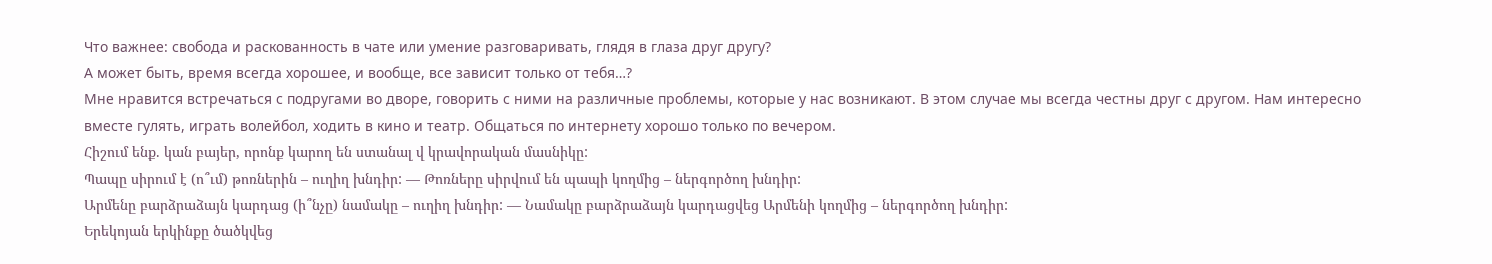Что важнее: свобода и раскованность в чате или умение разговаривать, глядя в глаза друг другу?
А может быть, время всегда хорошее, и вообще, все зависит только от тебя…?
Мне нравится встречаться с подругами во дворе, говорить с ними на различные проблемы, которые у нас возникают. В этом случае мы всегда честны друг с другом. Нам интересно вместе гулять, играть волейбол, ходить в кино и театр. Общаться по интернету хорошо только по вечером.
Հիշում ենք. կան բայեր, որոնք կարող են ստանալ վ կրավորական մասնիկը:
Պապը սիրում է (ո՞ւմ) թոռներին – ուղիղ խնդիր: — Թոռները սիրվում են պապի կողմից – ներգործող խնդիր:
Արմենը բարձրաձայն կարդաց (ի՞նչը) նամակը – ուղիղ խնդիր: — Նամակը բարձրաձայն կարդացվեց Արմենի կողմից – ներգործող խնդիր:
Երեկոյան երկինքը ծածկվեց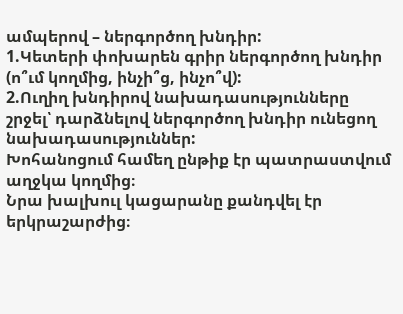ամպերով – ներգործող խնդիր:
1.Կետերի փոխարեն գրիր ներգործող խնդիր (ո՞ւմ կողմից, ինչի՞ց, ինչո՞վ):
2.Ուղիղ խնդիրով նախադասությունները շրջել՝ դարձնելով ներգործող խնդիր ունեցող նախադասություններ:
Խոհանոցում համեղ ընթիք էր պատրաստվում աղջկա կողմից։
Նրա խալխուլ կացարանը քանդվել էր երկրաշարժից։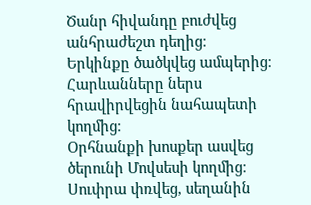Ծանր հիվանդը բուժվեց անհրաժեշտ դեղից։
Երկինքը ծածկվեց ամպերից։
Հարևանները ներս հրավիրվեցին նահապետի կողմից։
Օրհնանքի խոսքեր ասվեց ծերունի Մովսեսի կողմից։
Սուփրա փռվեց, սեղանին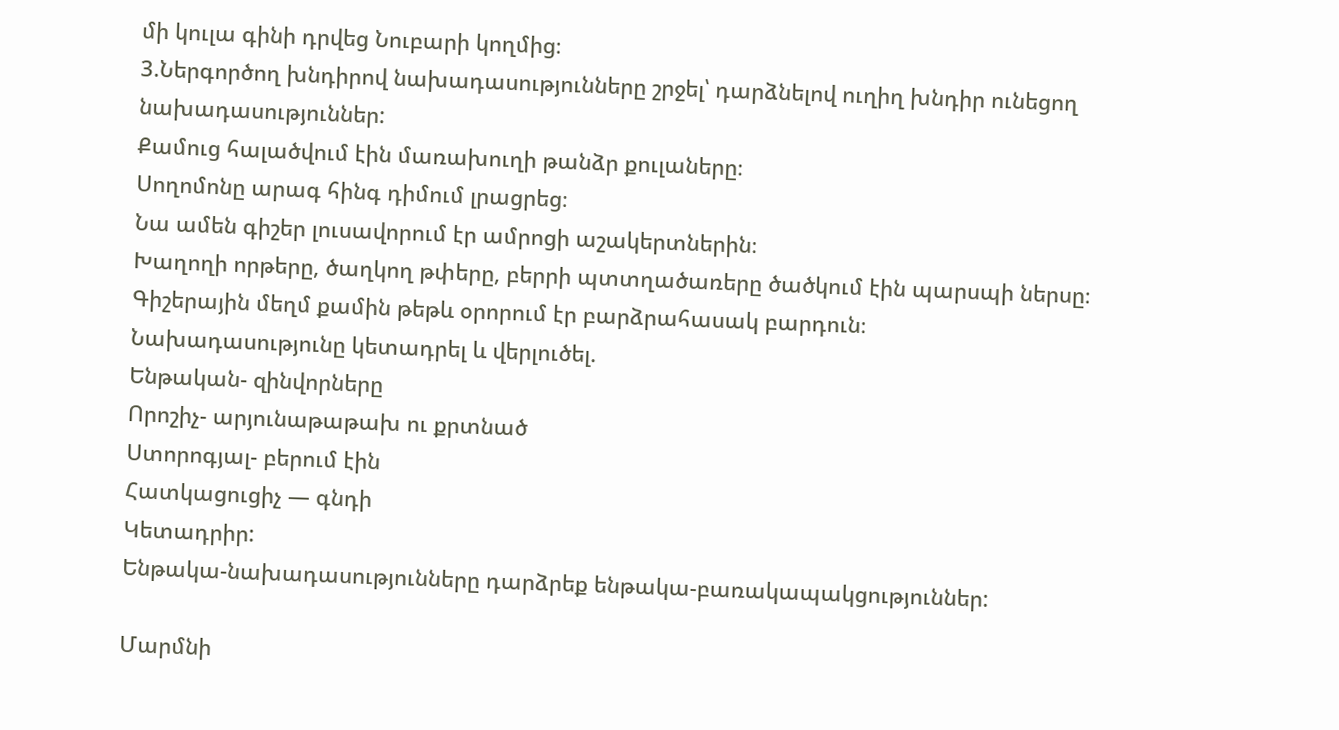մի կուլա գինի դրվեց Նուբարի կողմից։
3.Ներգործող խնդիրով նախադասությունները շրջել՝ դարձնելով ուղիղ խնդիր ունեցող նախադասություններ:
Քամուց հալածվում էին մառախուղի թանձր քուլաները։
Սողոմոնը արագ հինգ դիմում լրացրեց։
Նա ամեն գիշեր լուսավորում էր ամրոցի աշակերտներին։
Խաղողի որթերը, ծաղկող թփերը, բերրի պտտղածառերը ծածկում էին պարսպի ներսը։
Գիշերային մեղմ քամին թեթև օրորում էր բարձրահասակ բարդուն։
Նախադասությունը կետադրել և վերլուծել.
Ենթական- զինվորները
Որոշիչ- արյունաթաթախ ու քրտնած
Ստորոգյալ- բերում էին
Հատկացուցիչ — գնդի
Կետադրիր:
Ենթակա-նախադասությունները դարձրեք ենթակա-բառակապակցություններ:

Մարմնի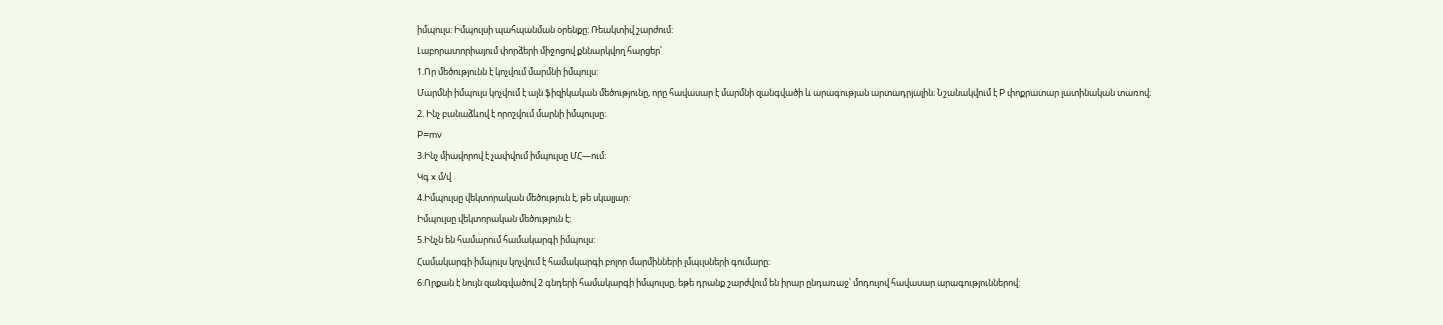իմպուլս: Իմպուլսի պահպանման օրենքը: Ռեակտիվ շարժում:
Լաբորատորիայում փորձերի միջոցով քննարկվող հարցեր՝
1.Որ մեծությունն է կոչվում մարմնի իմպուլս:
Մարմնի իմպուլս կոչվում է այն ֆիզիկական մեծությունը, որը հավասար է մարմնի զանգվածի և արագության արտադրյալին։ Նշանակվում է P փոքրատար լատինական տառով։
2. Ինչ բանաձևով է որոշվում մարնի իմպուլսը:
P=mv
3.Ինչ միավորով է չափվում իմպուլսը ՄՀ—ում:
Կգ x մ/վ
4.Իմպուլսը վեկտորական մեծություն է, թե սկալյար:
Իմպուլսը վեկտորական մեծություն է։
5.Ինչն են համարում համակարգի իմպուլս:
Համակարգի իմպուլս կոչվում է համակարգի բոլոր մարմինների լմպւլսների գումարը։
6.Որքան է նույն զանգվածով 2 գնդերի համակարգի իմպուլսը, եթե դրանք շարժվում են իրար ընդառաջ՝ մոդուլով հավասար արագություններով: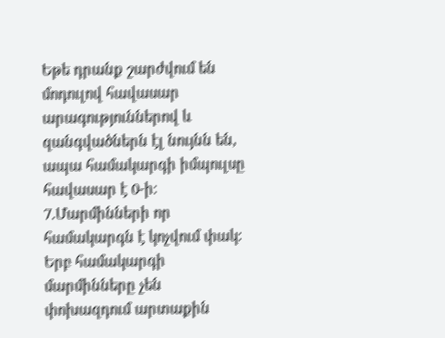Եթե դրանք շարժվում են մոդուլով հավասար արագություններով և զանգվածներն էլ նույնն են, ապա համակարգի իմպուլսը հավասար է 0-ի։
7.Մարմինների որ համակարգն է կոչվում փակ:
Երբ համակարգի մարմինները չեն փոխազդում արտաքին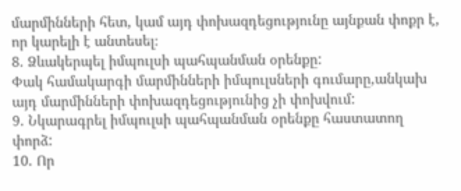մարմինների հետ, կամ այդ փոխազդեցությունը այնքան փոքր է, որ կարելի է անտեսել։
8. Ձևակերպել իմպուլսի պահպանման օրենքը:
Փակ համակարգի մարմինների իմպուլսների գումարը,անկախ այդ մարմինների փոխազդեցությունից չի փոխվում:
9. Նկարագրել իմպուլսի պահպանման օրենքը հաստատող փորձ:
10. Որ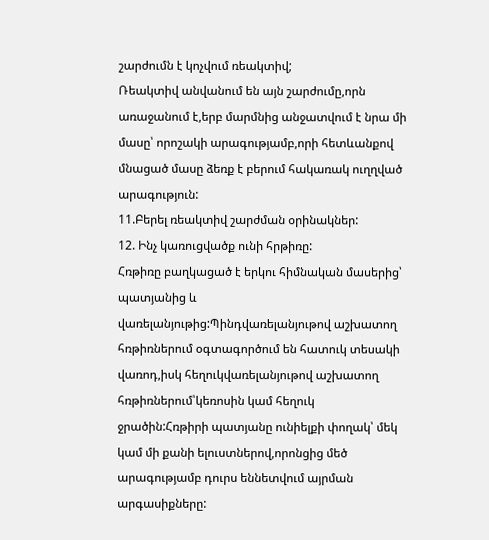շարժումն է կոչվում ռեակտիվ;
Ռեակտիվ անվանում են այն շարժումը,որն առաջանում է,երբ մարմնից անջատվում է նրա մի մասը՝ որոշակի արագությամբ,որի հետևանքով մնացած մասը ձեռք է բերում հակառակ ուղղված արագություն:
11.Բերել ռեակտիվ շարժման օրինակներ:
12. Ինչ կառուցվածք ունի հրթիռը:
Հռթիռը բաղկացած է երկու հիմնական մասերից՝ պատյանից և վառելանյութից:Պինդվառելանյութով աշխատող հռթիռներում օգտագործում են հատուկ տեսակի վառոդ,իսկ հեղուկվառելանյութով աշխատող հռթիռներում՝կեռոսին կամ հեղուկ ջրածին:Հռթիրի պատյանը ունիելքի փողակ՝ մեկ կամ մի քանի ելուստներով,որոնցից մեծ արագությամբ դուրս եննետվում այրման արգասիքները: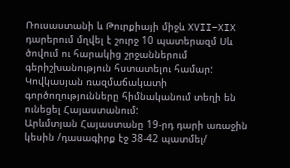Ռուսաստանի և Թուրքիայի միջև XVII–XIX դարերում մղվել է շուրջ 10 պատերազմ Սև ծովում ու հարակից շրջաններում գերիշխանություն հստատելու համար: Կովկասյան ռազմաճակատի գործողությունները հիմնականում տեղի են ունեցել Հայաստանում:
Արևմտյան Հայաստանը 19-րդ դարի առաջին կեսին /դասագիրք էջ 38-42 պատմել/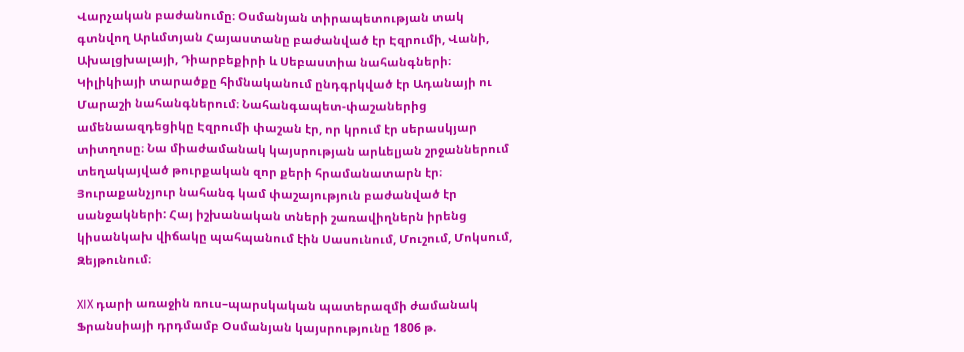Վարչական բաժանումը։ Օսմանյան տիրապետության տակ գտնվող Արևմտյան Հայաստանը բաժանված էր Էզրումի, Վանի, Ախալցխալայի, Դիարբեքիրի և Սեբաստիա նահանգների։ Կիլիկիայի տարածքը հիմնականում ընդգրկված էր Ադանայի ու Մարաշի նահանգներում։ Նահանգապետ-փաշաներից ամենաազդեցիկը Էզրումի փաշան էր, որ կրում էր սերասկյար տիտղոսը։ Նա միաժամանակ կայսրության արևելյան շրջաններում տեղակայված թուրքական զոր քերի հրամանատարն էր։ Յուրաքանչյուր նահանգ կամ փաշայություն բաժանված էր սանջակների: Հայ իշխանական տների շառավիղներն իրենց կիսանկախ վիճակը պահպանում էին Սասունում, Մուշում, Մոկսում, Զեյթունում։

XIX դարի առաջին ռուս–պարսկական պատերազմի ժամանակ Ֆրանսիայի դրդմամբ Օսմանյան կայսրությունը 1806 թ.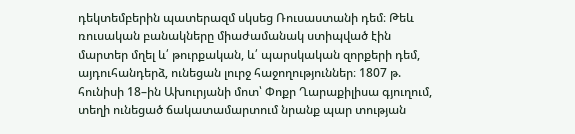դեկտեմբերին պատերազմ սկսեց Ռուսաստանի դեմ։ Թեև ռուսական բանակները միաժամանակ ստիպված էին մարտեր մղել և՛ թուրքական, և՛ պարսկական զորքերի դեմ, այդուհանդերձ, ունեցան լուրջ հաջողություններ։ 1807 թ. հունիսի 18–ին Ախուրյանի մոտ՝ Փոքր Ղարաքիլիսա գյուղում, տեղի ունեցած ճակատամարտում նրանք պար տության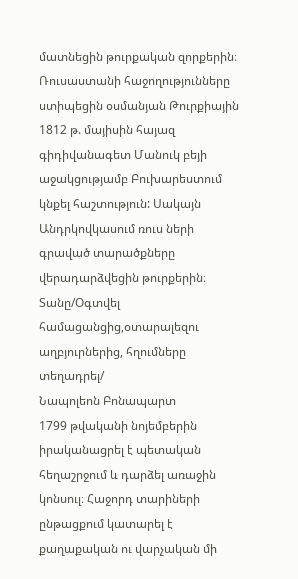մատնեցին թուրքական զորքերին։ Ռուսաստանի հաջողությունները ստիպեցին օսմանյան Թուրքիային 1812 թ. մայիսին հայազ գիդիվանագետ Մանուկ բեյի աջակցությամբ Բուխարեստում կնքել հաշտություն: Սակայն Անդրկովկասում ռուս ների գրաված տարածքները վերադարձվեցին թուրքերին։
Տանը/Օգտվել համացանցից,օտարալեզու աղբյուրներից, հղումները տեղադրել/
Նապոլեոն Բոնապարտ
1799 թվականի նոյեմբերին իրականացրել է պետական հեղաշրջում և դարձել առաջին կոնսուլ։ Հաջորդ տարիների ընթացքում կատարել է քաղաքական ու վարչական մի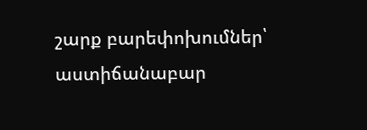շարք բարեփոխումներ՝ աստիճանաբար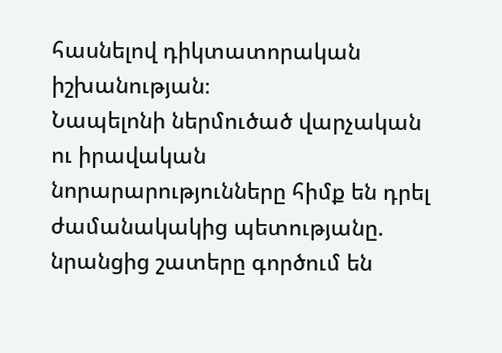հասնելով դիկտատորական իշխանության։
Նապելոնի ներմուծած վարչական ու իրավական նորարարությունները հիմք են դրել ժամանակակից պետությանը. նրանցից շատերը գործում են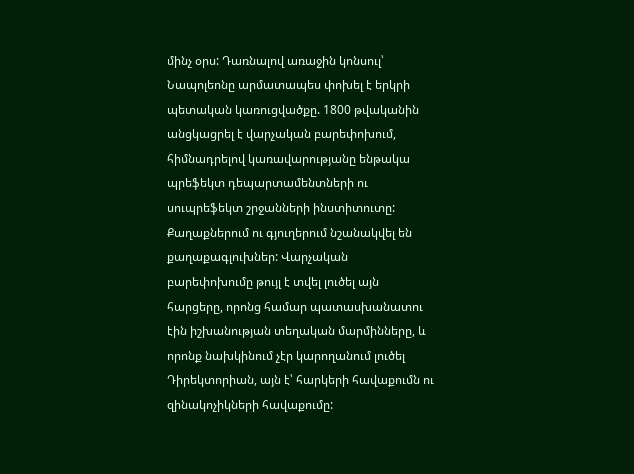մինչ օրս: Դառնալով առաջին կոնսուլ՝ Նապոլեոնը արմատապես փոխել է երկրի պետական կառուցվածքը. 1800 թվականին անցկացրել է վարչական բարեփոխում, հիմնադրելով կառավարությանը ենթակա պրեֆեկտ դեպարտամենտների ու սուպրեֆեկտ շրջանների ինստիտուտը: Քաղաքներում ու գյուղերում նշանակվել են քաղաքագլուխներ: Վարչական բարեփոխումը թույլ է տվել լուծել այն հարցերը, որոնց համար պատասխանատու էին իշխանության տեղական մարմինները, և որոնք նախկինում չէր կարողանում լուծել Դիրեկտորիան, այն է՝ հարկերի հավաքումն ու զինակոչիկների հավաքումը: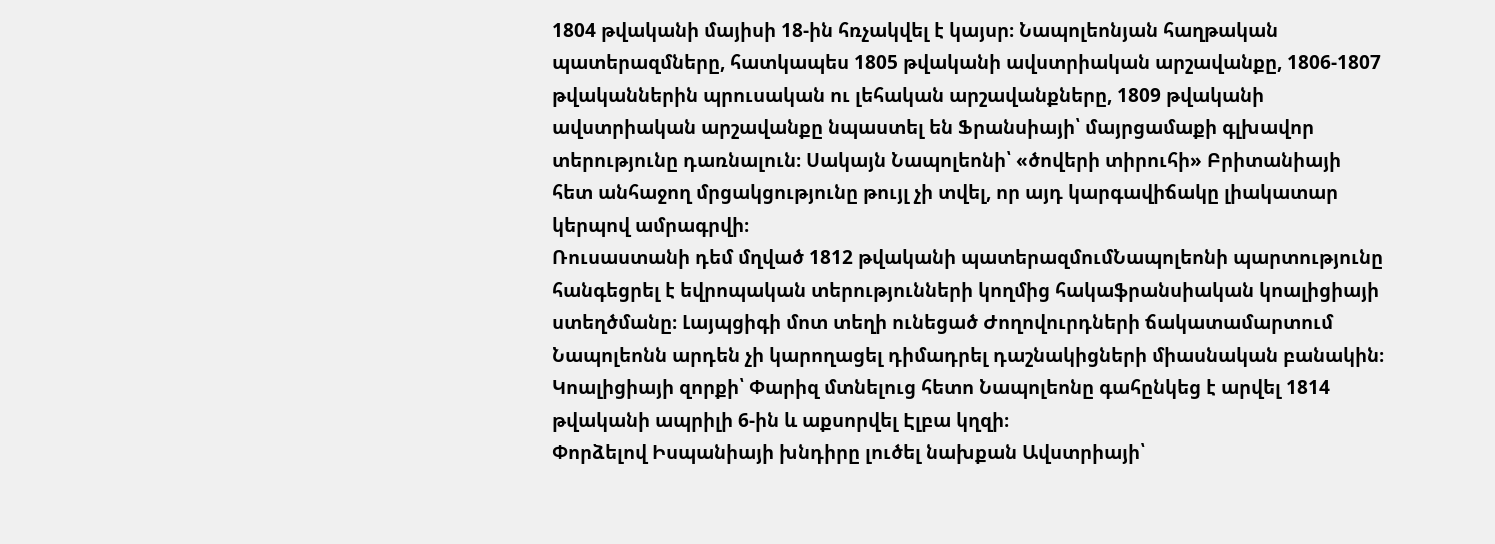1804 թվականի մայիսի 18-ին հռչակվել է կայսր։ Նապոլեոնյան հաղթական պատերազմները, հատկապես 1805 թվականի ավստրիական արշավանքը, 1806-1807 թվականներին պրուսական ու լեհական արշավանքները, 1809 թվականի ավստրիական արշավանքը նպաստել են Ֆրանսիայի՝ մայրցամաքի գլխավոր տերությունը դառնալուն։ Սակայն Նապոլեոնի՝ «ծովերի տիրուհի» Բրիտանիայի հետ անհաջող մրցակցությունը թույլ չի տվել, որ այդ կարգավիճակը լիակատար կերպով ամրագրվի։
Ռուսաստանի դեմ մղված 1812 թվականի պատերազմումՆապոլեոնի պարտությունը հանգեցրել է եվրոպական տերությունների կողմից հակաֆրանսիական կոալիցիայի ստեղծմանը։ Լայպցիգի մոտ տեղի ունեցած Ժողովուրդների ճակատամարտում Նապոլեոնն արդեն չի կարողացել դիմադրել դաշնակիցների միասնական բանակին։ Կոալիցիայի զորքի՝ Փարիզ մտնելուց հետո Նապոլեոնը գահընկեց է արվել 1814 թվականի ապրիլի 6-ին և աքսորվել Էլբա կղզի։
Փորձելով Իսպանիայի խնդիրը լուծել նախքան Ավստրիայի՝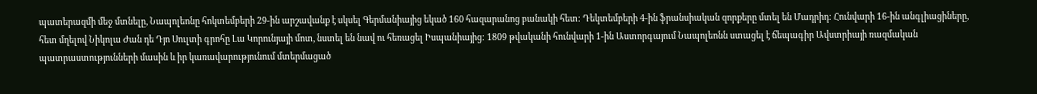պատերազմի մեջ մտնելը, Նապոլեոնը հոկտեմբերի 29-ին արշավանք է սկսել Գերմանիայից եկած 160 հազարանոց բանակի հետ: Դեկտեմբերի 4-ին ֆրանսիական զորքերը մտել են Մադրիդ: Հունվարի 16-ին անգլիացիները, հետ մղելով Նիկոլա Ժան դե Դյո Սուլտի գրոհը Լա Կորունյայի մոտ, նստել են նավ ու հեռացել Իսպանիայից: 1809 թվականի հունվարի 1-ին Աստորգայում Նապոլեոնն ստացել է ճեպագիր Ավստրիայի ռազմական պատրաստությունների մասին և իր կառավարությունում մտերմացած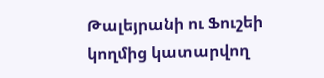Թալեյրանի ու Ֆուշեի կողմից կատարվող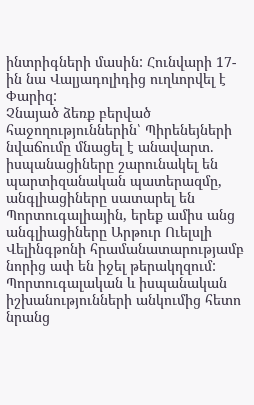ինտրիգների մասին: Հունվարի 17-ին նա Վալյադոլիդից ուղևորվել է Փարիզ:
Չնայած ձեռք բերված հաջողություններին՝ Պիրենեյների նվաճումը մնացել է անավարտ. իսպանացիները շարունակել են պարտիզանական պատերազմը, անգլիացիները սատարել են Պորտուգալիային, երեք ամիս անց անգլիացիները Արթուր Ուելսլի Վելինգթոնի հրամանատարությամբ նորից ափ են իջել թերակղզում: Պորտուգալական և իսպանական իշխանությունների անկումից հետո նրանց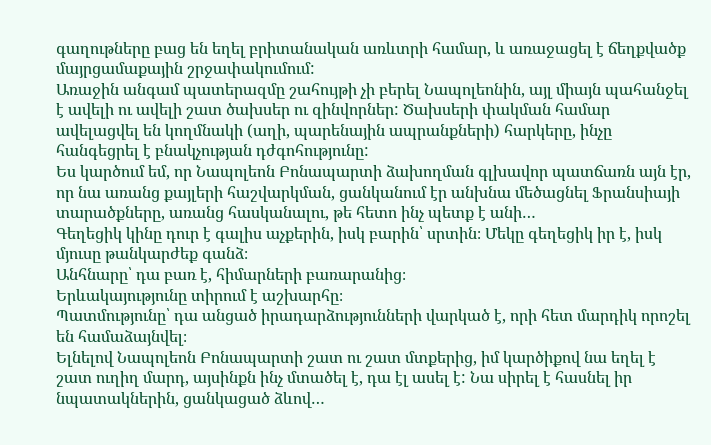գաղութները բաց են եղել բրիտանական առևտրի համար, և առաջացել է ճեղքվածք մայրցամաքային շրջափակումում:
Առաջին անգամ պատերազմը շահույթի չի բերել Նապոլեոնին, այլ միայն պահանջել է ավելի ու ավելի շատ ծախսեր ու զինվորներ: Ծախսերի փակման համար ավելացվել են կողմնակի (աղի, պարենային ապրանքների) հարկերը, ինչը հանգեցրել է բնակչության դժգոհությունը:
Ես կարծում եմ, որ Նապոլեոն Բոնապարտի ձախողման գլխավոր պատճառն այն էր, որ նա առանց քայլերի հաշվարկման, ցանկանում էր անխնա մեծացնել Ֆրանսիայի տարածքները, առանց հասկանալու, թե հետո ինչ պետք է անի…
Գեղեցիկ կինը դուր է գալիս աչքերին, իսկ բարին՝ սրտին։ Մեկը գեղեցիկ իր է, իսկ մյուսը թանկարժեք գանձ։
Անհնարը՝ դա բառ է, հիմարների բառարանից։
Երևակայությունը տիրում է աշխարհը։
Պատմությունը՝ դա անցած իրադարձությունների վարկած է, որի հետ մարդիկ որոշել են համաձայնվել։
Ելնելով Նապոլեոն Բոնապարտի շատ ու շատ մտքերից, իմ կարծիքով նա եղել է շատ ուղիղ մարդ, այսինքն ինչ մտածել է, դա էլ ասել է: Նա սիրել է հասնել իր նպատակներին, ցանկացած ձևով…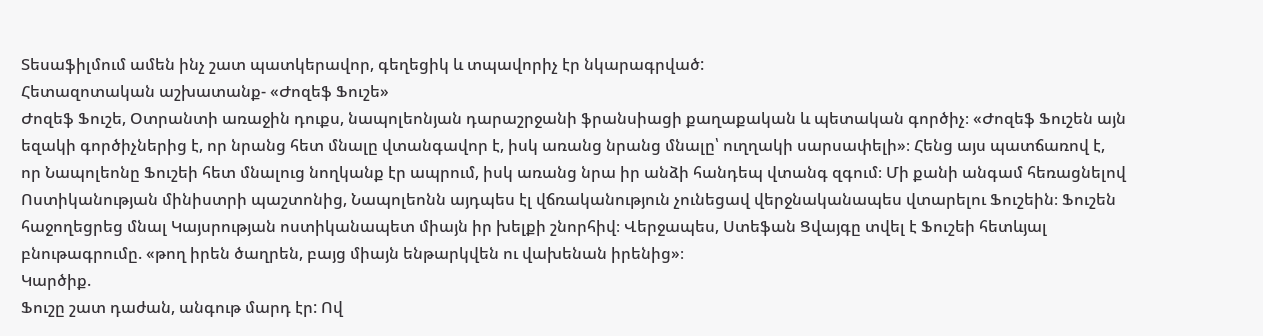Տեսաֆիլմում ամեն ինչ շատ պատկերավոր, գեղեցիկ և տպավորիչ էր նկարագրված:
Հետազոտական աշխատանք- «Ժոզեֆ Ֆուշե»
Ժոզեֆ Ֆուշե, Օտրանտի առաջին դուքս, նապոլեոնյան դարաշրջանի ֆրանսիացի քաղաքական և պետական գործիչ։ «Ժոզեֆ Ֆուշեն այն եզակի գործիչներից է, որ նրանց հետ մնալը վտանգավոր է, իսկ առանց նրանց մնալը՝ ուղղակի սարսափելի»։ Հենց այս պատճառով է, որ Նապոլեոնը Ֆուշեի հետ մնալուց նողկանք էր ապրում, իսկ առանց նրա իր անձի հանդեպ վտանգ զգում։ Մի քանի անգամ հեռացնելով Ոստիկանության մինիստրի պաշտոնից, Նապոլեոնն այդպես էլ վճռականություն չունեցավ վերջնականապես վտարելու Ֆուշեին։ Ֆուշեն հաջողեցրեց մնալ Կայսրության ոստիկանապետ միայն իր խելքի շնորհիվ։ Վերջապես, Ստեֆան Ցվայգը տվել է Ֆուշեի հետևյալ բնութագրումը. «թող իրեն ծաղրեն, բայց միայն ենթարկվեն ու վախենան իրենից»։
Կարծիք.
Ֆուշը շատ դաժան, անգութ մարդ էր: Ով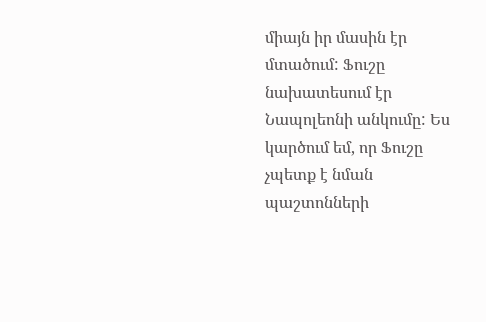միայն իր մասին էր մտածում: Ֆուշը նախատեսում էր Նապոլեոնի անկումը: Ես կարծում եմ, որ Ֆուշը չպետք է նման պաշտոնների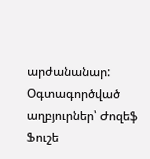արժանանար:
Օգտագործված աղբյուրներ՝ Ժոզեֆ Ֆուշե